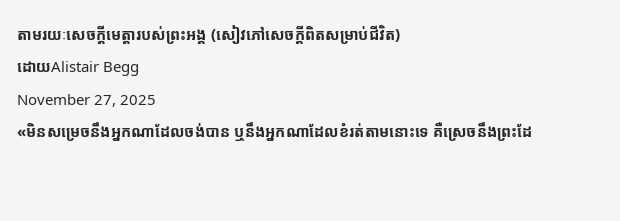តាមរយៈសេចក្តីមេត្តារបស់ព្រះអង្គ (សៀវភៅសេចក្ដីពិតសម្រាប់ជីវិត)
ដោយAlistair Begg
November 27, 2025
«មិនសម្រេចនឹងអ្នកណាដែលចង់បាន ឬនឹងអ្នកណាដែលខំរត់តាមនោះទេ គឺស្រេចនឹងព្រះដែ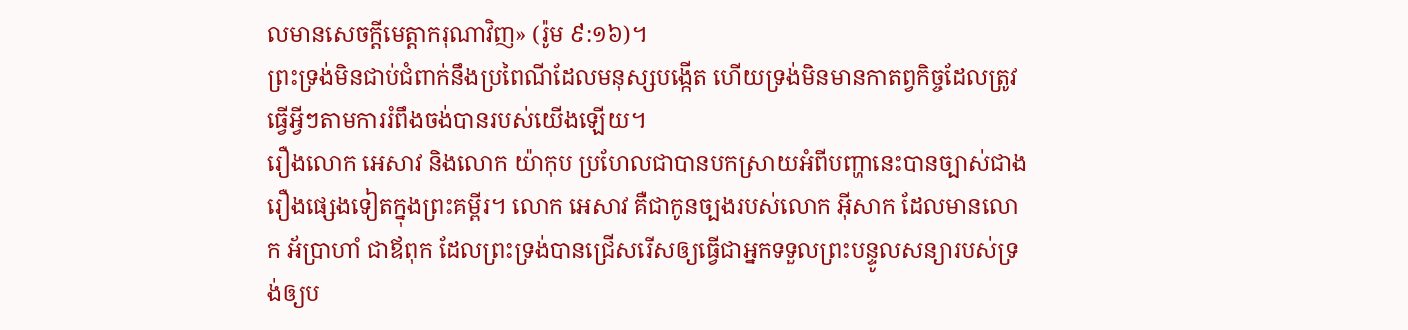លមានសេចក្ដីមេត្តាករុណាវិញ» (រ៉ូម ៩:១៦)។
ព្រះទ្រង់មិនជាប់ជំពាក់នឹងប្រពៃណីដែលមនុស្សបង្កើត ហើយទ្រង់មិនមានកាតព្វកិច្ចដែលត្រូវធ្វើអ្វីៗតាមការរំពឹងចង់បានរបស់យើងឡើយ។
រឿងលោក អេសាវ និងលោក យ៉ាកុប ប្រហែលជាបានបកស្រាយអំពីបញ្ហានេះបានច្បាស់ជាងរឿងផ្សេងទៀតក្នុងព្រះគម្ពីរ។ លោក អេសាវ គឺជាកូនច្បងរបស់លោក អ៊ីសាក ដែលមានលោក អ័ប្រាហាំ ជាឪពុក ដែលព្រះទ្រង់បានជ្រើសរើសឲ្យធ្វើជាអ្នកទទួលព្រះបន្ទូលសន្យារបស់ទ្រង់ឲ្យប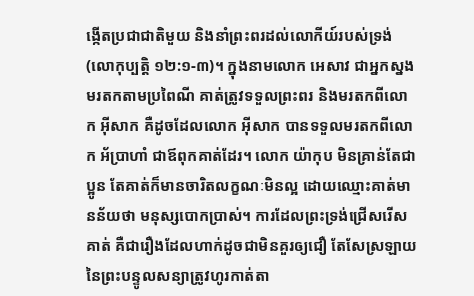ង្កើតប្រជាជាតិមួយ និងនាំព្រះពរដល់លោកីយ៍របស់ទ្រង់ (លោកុប្បត្ដិ ១២:១-៣)។ ក្នុងនាមលោក អេសាវ ជាអ្នកស្នងមរតកតាមប្រពៃណី គាត់ត្រូវទទួលព្រះពរ និងមរតកពីលោក អ៊ីសាក គឺដូចដែលលោក អ៊ីសាក បានទទួលមរតកពីលោក អ័ប្រាហាំ ជាឪពុកគាត់ដែរ។ លោក យ៉ាកុប មិនគ្រាន់តែជាប្អូន តែគាត់ក៏មានចារិតលក្ខណៈមិនល្អ ដោយឈ្មោះគាត់មានន័យថា មនុស្សបោកប្រាស់។ ការដែលព្រះទ្រង់ជ្រើសរើសគាត់ គឺជារឿងដែលហាក់ដូចជាមិនគួរឲ្យជឿ តែសែស្រឡាយនៃព្រះបន្ទូលសន្យាត្រូវហូរកាត់តា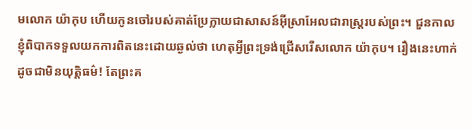មលោក យ៉ាកុប ហើយកូនចៅរបស់គាត់ប្រែក្លាយជាសាសន៍អ៊ីស្រាអែលជារាស្ត្ររបស់ព្រះ។ ជួនកាល ខ្ញុំពិបាកទទួលយកការពិតនេះដោយឆ្ងល់ថា ហេតុអ្វីព្រះទ្រង់ជ្រើសរើសលោក យ៉ាកុប។ រឿងនេះហាក់ដូចជាមិនយុត្តិធម៌! តែព្រះគ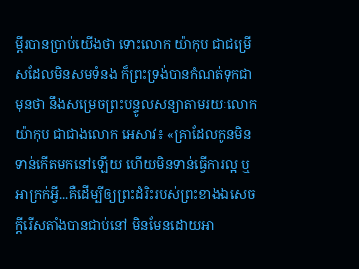ម្ពីរបានប្រាប់យើងថា ទោះលោក យ៉ាកុប ជាជម្រើសដែលមិនសមទំនង ក៏ព្រះទ្រង់បានកំណត់ទុកជាមុនថា នឹងសម្រេចព្រះបន្ទូលសន្យាតាមរយៈលោក យ៉ាកុប ជាជាងលោក អេសាវ៖ «គ្រាដែលកូនមិនទាន់កើតមកនៅឡើយ ហើយមិនទាន់ធ្វើការល្អ ឬអាក្រក់អ្វី...គឺដើម្បីឲ្យព្រះដំរិះរបស់ព្រះខាងឯសេចក្ដីរើសតាំងបានជាប់នៅ មិនមែនដោយអា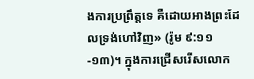ងការប្រព្រឹត្តទេ គឺដោយអាងព្រះដែលទ្រង់ហៅវិញ» (រ៉ូម ៩:១១-១៣)។ ក្នុងការជ្រើសរើសលោក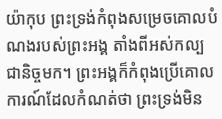យ៉ាកុប ព្រះទ្រង់កំពុងសម្រេចគោលបំណងរបស់ព្រះអង្គ តាំងពីអស់កល្បជានិច្ចមក។ ព្រះអង្គក៏កំពុងប្រើគោលការណ៍ដែលកំណត់ថា ព្រះទ្រង់មិន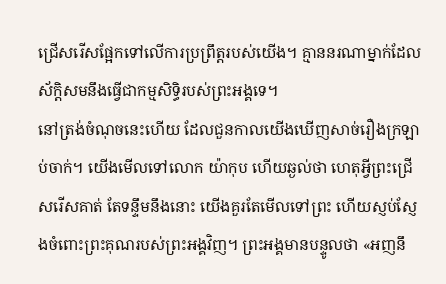ជ្រើសរើសផ្អែកទៅលើការប្រព្រឹត្តរបស់យើង។ គ្មាននរណាម្នាក់ដែលស័ក្តិសមនឹងធ្វើជាកម្មសិទ្ធិរបស់ព្រះអង្គទេ។
នៅត្រង់ចំណុចនេះហើយ ដែលជួនកាលយើងឃើញសាច់រឿងក្រឡាប់ចាក់។ យើងមើលទៅលោក យ៉ាកុប ហើយឆ្ងល់ថា ហេតុអ្វីព្រះជ្រើសរើសគាត់ តែទន្ទឹមនឹងនោះ យើងគួរតែមើលទៅព្រះ ហើយស្ញប់ស្ញែងចំពោះព្រះគុណរបស់ព្រះអង្គវិញ។ ព្រះអង្គមានបន្ទូលថា «អញនឹ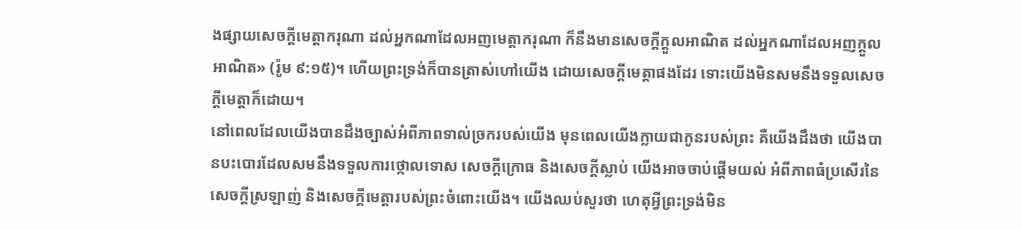ងផ្សាយសេចក្ដីមេត្តាករុណា ដល់អ្នកណាដែលអញមេត្តាករុណា ក៏នឹងមានសេចក្ដីក្ដួលអាណិត ដល់អ្នកណាដែលអញក្ដួលអាណិត» (រ៉ូម ៩:១៥)។ ហើយព្រះទ្រង់ក៏បានត្រាស់ហៅយើង ដោយសេចក្តីមេត្តាផងដែរ ទោះយើងមិនសមនឹងទទួលសេចក្តីមេត្តាក៏ដោយ។
នៅពេលដែលយើងបានដឹងច្បាស់អំពីភាពទាល់ច្រករបស់យើង មុនពេលយើងក្លាយជាកូនរបស់ព្រះ គឺយើងដឹងថា យើងបានបះបោរដែលសមនឹងទទួលការថ្កោលទោស សេចក្តីក្រោធ និងសេចក្តីស្លាប់ យើងអាចចាប់ផ្ដើមយល់ អំពីភាពធំប្រសើរនៃសេចក្តីស្រឡាញ់ និងសេចក្តីមេត្តារបស់ព្រះចំពោះយើង។ យើងឈប់សួរថា ហេតុអ្វីព្រះទ្រង់មិន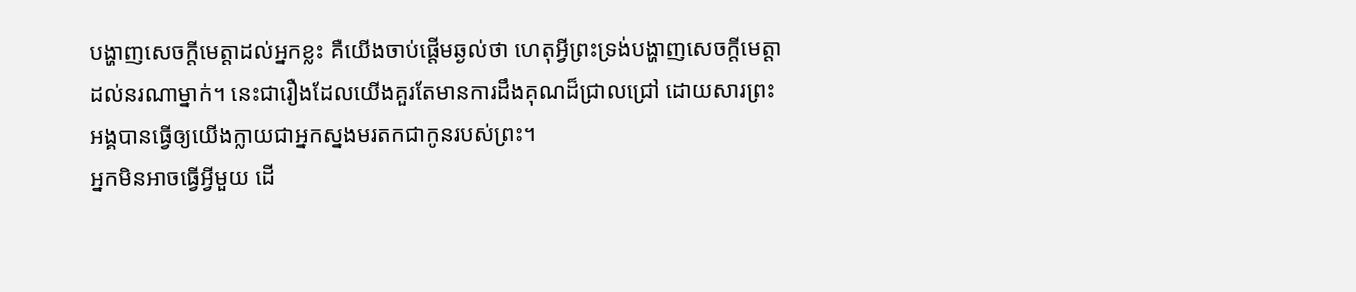បង្ហាញសេចក្តីមេត្តាដល់អ្នកខ្លះ គឺយើងចាប់ផ្ដើមឆ្ងល់ថា ហេតុអ្វីព្រះទ្រង់បង្ហាញសេចក្តីមេត្តាដល់នរណាម្នាក់។ នេះជារឿងដែលយើងគួរតែមានការដឹងគុណដ៏ជ្រាលជ្រៅ ដោយសារព្រះអង្គបានធ្វើឲ្យយើងក្លាយជាអ្នកស្នងមរតកជាកូនរបស់ព្រះ។
អ្នកមិនអាចធ្វើអ្វីមួយ ដើ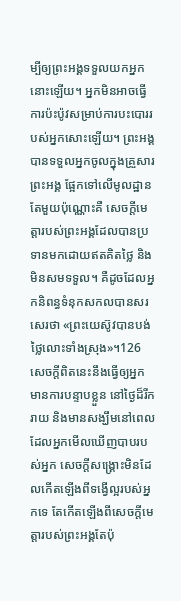ម្បីឲ្យព្រះអង្គទទួលយកអ្នកនោះឡើយ។ អ្នកមិនអាចធ្វើការប៉ះប៉ូវសម្រាប់ការបះបោររបស់អ្នកសោះឡើយ។ ព្រះអង្គបានទទួលអ្នកចូលក្នុងគ្រួសារព្រះអង្គ ផ្អែកទៅលើមូលដ្ឋានតែមួយប៉ុណ្ណោះគឺ សេចក្តីមេត្តារបស់ព្រះអង្គដែលបានប្រទានមកដោយឥតគិតថ្លៃ និងមិនសមទទួល។ គឺដូចដែលអ្នកនិពន្ធទំនុកសកលបានសរសេរថា «ព្រះយេស៊ូវបានបង់ថ្លៃលោះទាំងស្រុង»។126 សេចក្តីពិតនេះនឹងធ្វើឲ្យអ្នកមានការបន្ទាបខ្លួន នៅថ្ងៃដ៏រីករាយ និងមានសង្ឃឹមនៅពេលដែលអ្នកមើលឃើញបាបរបស់អ្នក សេចក្តីសង្គ្រោះមិនដែលកើតឡើងពីទង្វើល្អរបស់អ្នកទេ តែកើតឡើងពីសេចក្តីមេត្តារបស់ព្រះអង្គតែប៉ុ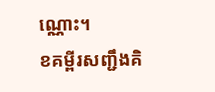ណ្ណោះ។
ខគម្ពីរសញ្ជឹងគិ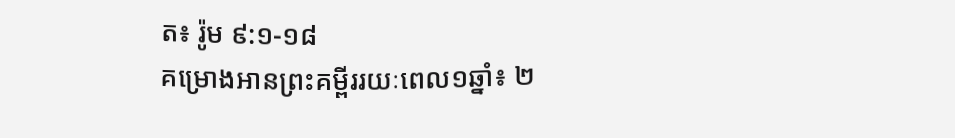ត៖ រ៉ូម ៩:១-១៨
គម្រោងអានព្រះគម្ពីររយៈពេល១ឆ្នាំ៖ ២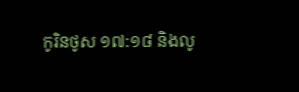កូរិនថូស ១៧:១៨ និងលូ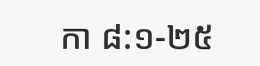កា ៨:១-២៥